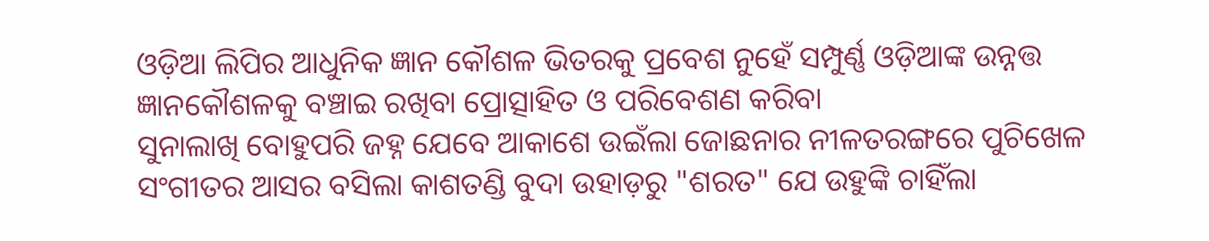ଓଡ଼ିଆ ଲିପିର ଆଧୁନିକ ଜ୍ଞାନ କୌଶଳ ଭିତରକୁ ପ୍ରବେଶ ନୁହେଁ ସମ୍ପୁର୍ଣ୍ଣ ଓଡ଼ିଆଙ୍କ ଉନ୍ନତ୍ତ ଜ୍ଞାନକୌଶଳକୁ ବଞ୍ଚାଇ ରଖିବା ପ୍ରୋତ୍ସାହିତ ଓ ପରିବେଶଣ କରିବା
ସୁନାଲାଖି ବୋହୁପରି ଜହ୍ନ ଯେବେ ଆକାଶେ ଉଇଁଲା ଜୋଛନାର ନୀଳତରଙ୍ଗରେ ପୁଚିଖେଳ ସଂଗୀତର ଆସର ବସିଲା କାଶତଣ୍ଡି ବୁଦା ଉହାଡ଼ରୁ "ଶରତ" ଯେ ଉହୁଙ୍କି ଚାହିଁଲା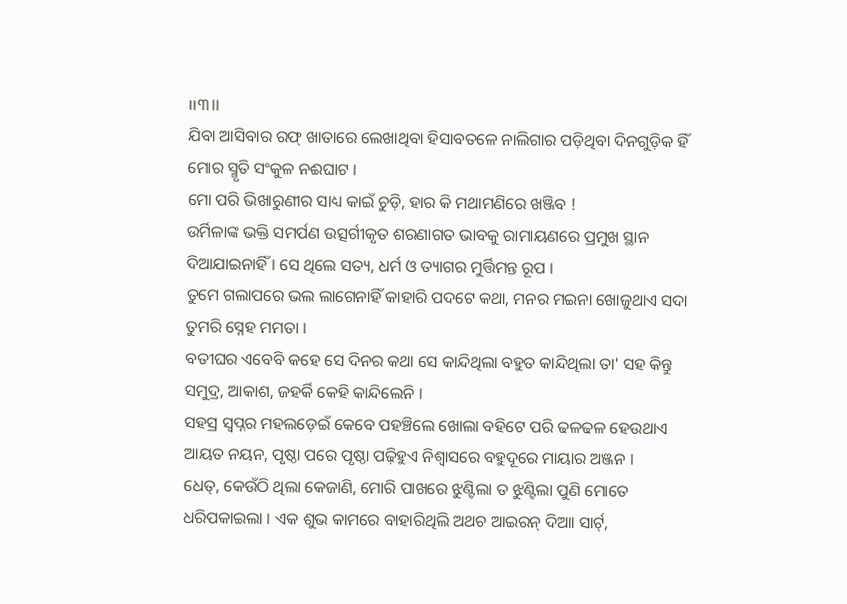।।୩।।
ଯିବା ଆସିବାର ରଫ୍ ଖାତାରେ ଲେଖାଥିବା ହିସାବତଳେ ନାଲିଗାର ପଡ଼ିଥିବା ଦିନଗୁଡ଼ିକ ହିଁ ମୋର ସ୍ମୃତି ସଂକୁଳ ନଈଘାଟ ।
ମୋ ପରି ଭିଖାରୁଣୀର ସାଧ୍ୟ କାଇଁ ଚୁଡ଼ି, ହାର କି ମଥାମଣିରେ ଖଞ୍ଜିବ !
ଉର୍ମିଳାଙ୍କ ଭକ୍ତି ସମର୍ପଣ ଉତ୍ସର୍ଗୀକୃତ ଶରଣାଗତ ଭାବକୁ ରାମାୟଣରେ ପ୍ରମୁଖ ସ୍ଥାନ ଦିଆଯାଇନାହିଁ । ସେ ଥିଲେ ସତ୍ୟ, ଧର୍ମ ଓ ତ୍ୟାଗର ମୁର୍ତ୍ତିମନ୍ତ ରୂପ ।
ତୁମେ ଗଲାପରେ ଭଲ ଲାଗେନାହିଁ କାହାରି ପଦଟେ କଥା, ମନର ମଇନା ଖୋଜୁଥାଏ ସଦା ତୁମରି ସ୍ନେହ ମମତା ।
ବତୀଘର ଏବେବି କହେ ସେ ଦିନର କଥା ସେ କାନ୍ଦିଥିଲା ବହୁତ କାନ୍ଦିଥିଲା ତା' ସହ କିନ୍ତୁ ସମୁଦ୍ର, ଆକାଶ, ଜହର୍କି କେହି କାନ୍ଦିଲେନି ।
ସହସ୍ର ସ୍ୱପ୍ନର ମହଲଡ଼େଇଁ କେବେ ପହଞ୍ଚିଲେ ଖୋଲା ବହିଟେ ପରି ଢଳଢଳ ହେଉଥାଏ ଆୟତ ନୟନ, ପୃଷ୍ଠା ପରେ ପୃଷ୍ଠା ପଢ଼ିହୁଏ ନିଶ୍ୱାସରେ ବହୁଦୂରେ ମାୟାର ଅଞ୍ଜନ ।
ଧେତ୍, କେଉଁଠି ଥିଲା କେଜାଣି, ମୋରି ପାଖରେ ଝୁଣ୍ଟିଲା ତ ଝୁଣ୍ଟିଲା ପୁଣି ମୋତେ ଧରିପକାଇଲା । ଏକ ଶୁଭ କାମରେ ବାହାରିଥିଲି ଅଥଚ ଆଇରନ୍ ଦିଆା ସାର୍ଟ୍,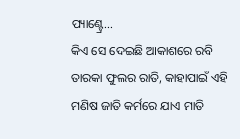ପ୍ୟାଣ୍ଟ୍ରେ...
କିଏ ସେ ଦେଇଛି ଆକାଶରେ ରବି ତାରକା ଫୁଲର ରାତି, କାହାପାଇଁ ଏହି ମଣିଷ ଜାତି କର୍ମରେ ଯାଏ ମାତି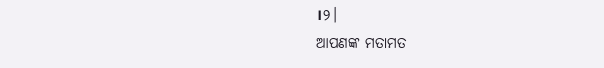।୨।
ଆପଣଙ୍କ ମତାମତ